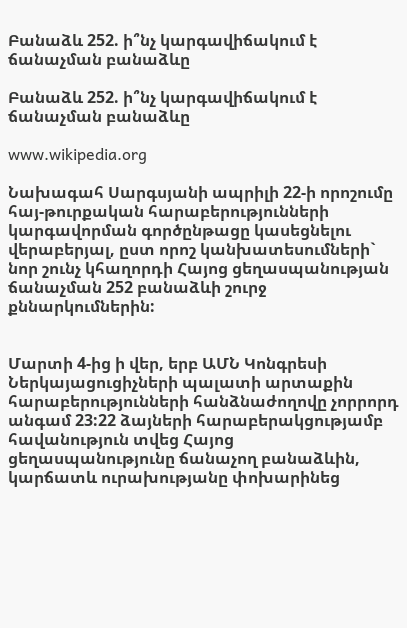Բանաձև 252. ի՞նչ կարգավիճակում է ճանաչման բանաձևը

Բանաձև 252. ի՞նչ կարգավիճակում է ճանաչման բանաձևը

www.wikipedia.org

Նախագահ Սարգսյանի ապրիլի 22-ի որոշումը հայ-թուրքական հարաբերությունների կարգավորման գործընթացը կասեցնելու վերաբերյալ, ըստ որոշ կանխատեսումների` նոր շունչ կհաղորդի Հայոց ցեղասպանության ճանաչման 252 բանաձևի շուրջ քննարկումներին:


Մարտի 4-ից ի վեր, երբ ԱՄՆ Կոնգրեսի Ներկայացուցիչների պալատի արտաքին հարաբերությունների հանձնաժողովը չորրորդ անգամ 23:22 ձայների հարաբերակցությամբ հավանություն տվեց Հայոց ցեղասպանությունը ճանաչող բանաձևին, կարճատև ուրախությանը փոխարինեց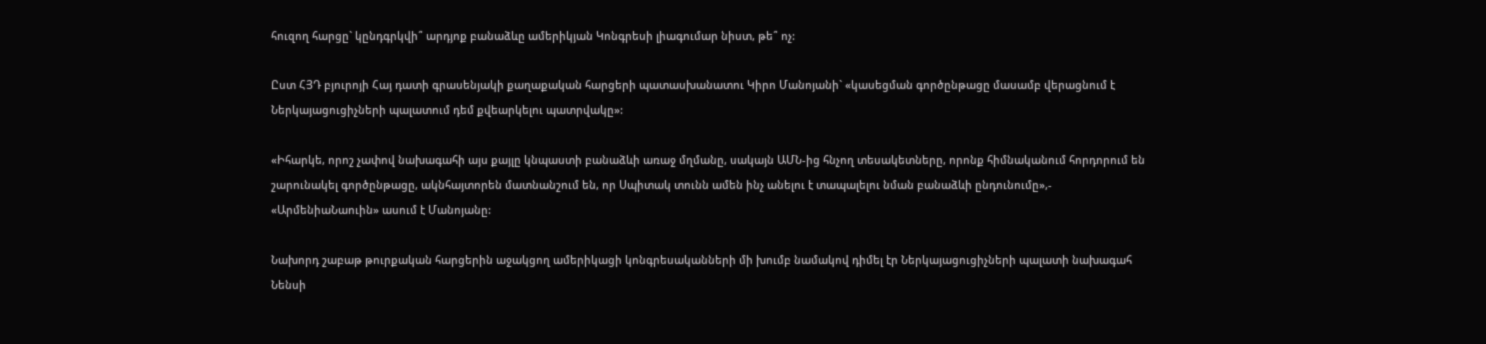հուզող հարցը` կընդգրկվի՞ արդյոք բանաձևը ամերիկյան Կոնգրեսի լիագումար նիստ, թե՞ ոչ:

Ըստ ՀՅԴ բյուրոյի Հայ դատի գրասենյակի քաղաքական հարցերի պատասխանատու Կիրո Մանոյանի` «կասեցման գործընթացը մասամբ վերացնում է Ներկայացուցիչների պալատում դեմ քվեարկելու պատրվակը»:

«Իհարկե, որոշ չափով նախագահի այս քայլը կնպաստի բանաձևի առաջ մղմանը, սակայն ԱՄՆ-ից հնչող տեսակետները, որոնք հիմնականում հորդորում են շարունակել գործընթացը, ակնհայտորեն մատնանշում են, որ Սպիտակ տունն ամեն ինչ անելու է տապալելու նման բանաձևի ընդունումը»,- «ԱրմենիաՆաուին» ասում է Մանոյանը:

Նախորդ շաբաթ թուրքական հարցերին աջակցող ամերիկացի կոնգրեսականների մի խումբ նամակով դիմել էր Ներկայացուցիչների պալատի նախագահ Նենսի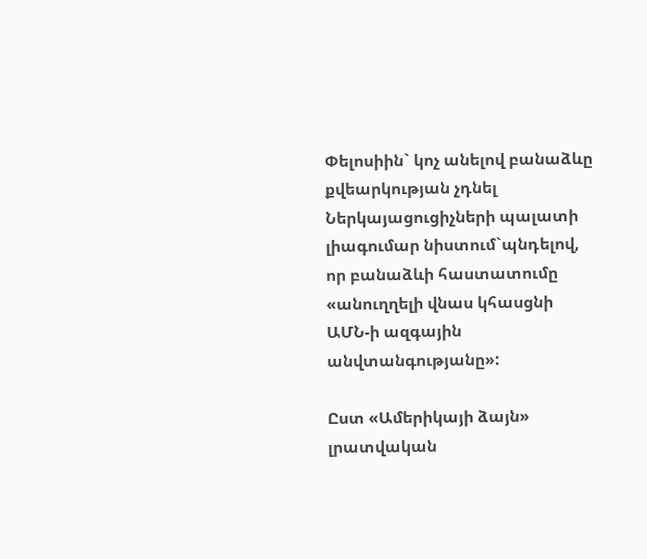Փելոսիին` կոչ անելով բանաձևը քվեարկության չդնել Ներկայացուցիչների պալատի լիագումար նիստում`պնդելով, որ բանաձևի հաստատումը «անուղղելի վնաս կհասցնի ԱՄՆ-ի ազգային անվտանգությանը»:

Ըստ «Ամերիկայի ձայն» լրատվական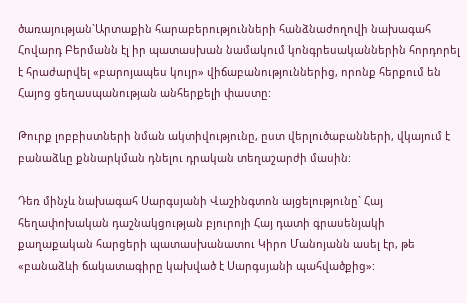ծառայության`Արտաքին հարաբերությունների հանձնաժողովի նախագահ Հովարդ Բերմանն էլ իր պատասխան նամակում կոնգրեսականներին հորդորել է հրաժարվել «բարոյապես կույր» վիճաբանություններից, որոնք հերքում են Հայոց ցեղասպանության անհերքելի փաստը:

Թուրք լոբբիստների նման ակտիվությունը, ըստ վերլուծաբանների, վկայում է բանաձևը քննարկման դնելու դրական տեղաշարժի մասին:

Դեռ մինչև նախագահ Սարգսյանի Վաշինգտոն այցելությունը` Հայ հեղափոխական դաշնակցության բյուրոյի Հայ դատի գրասենյակի քաղաքական հարցերի պատասխանատու Կիրո Մանոյանն ասել էր, թե «բանաձևի ճակատագիրը կախված է Սարգսյանի պահվածքից»: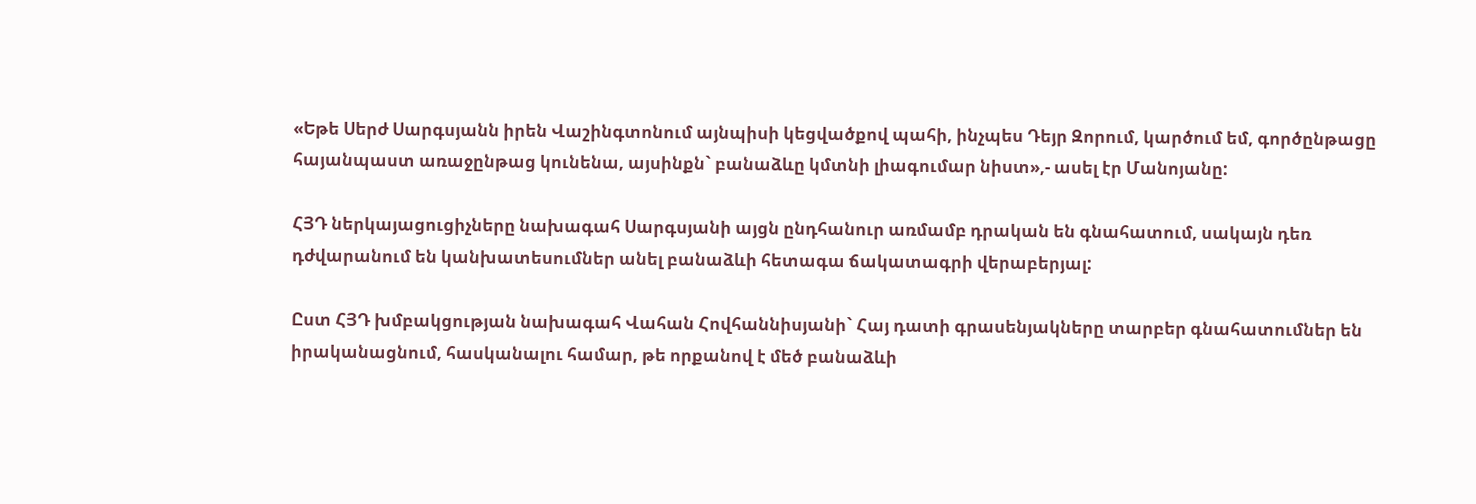«Եթե Սերժ Սարգսյանն իրեն Վաշինգտոնում այնպիսի կեցվածքով պահի, ինչպես Դեյր Զորում, կարծում եմ, գործընթացը հայանպաստ առաջընթաց կունենա, այսինքն` բանաձևը կմտնի լիագումար նիստ»,- ասել էր Մանոյանը:

ՀՅԴ ներկայացուցիչները նախագահ Սարգսյանի այցն ընդհանուր առմամբ դրական են գնահատում, սակայն դեռ դժվարանում են կանխատեսումներ անել բանաձևի հետագա ճակատագրի վերաբերյալ:

Ըստ ՀՅԴ խմբակցության նախագահ Վահան Հովհաննիսյանի` Հայ դատի գրասենյակները տարբեր գնահատումներ են իրականացնում, հասկանալու համար, թե որքանով է մեծ բանաձևի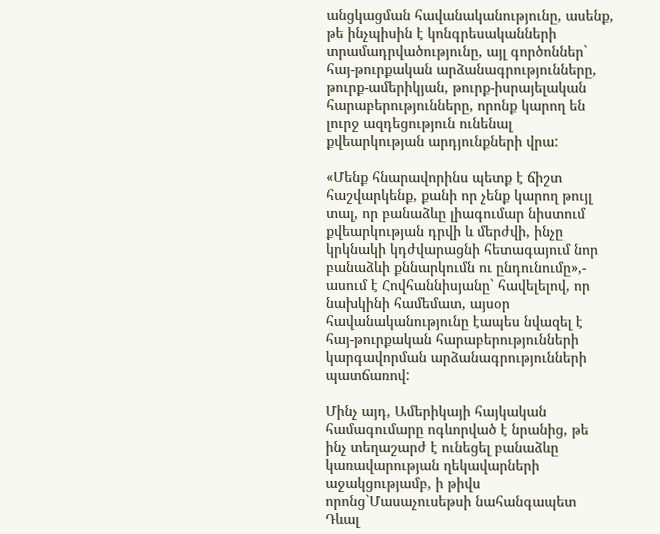անցկացման հավանականությունը, ասենք, թե ինչպիսին է կոնգրեսականների տրամադրվածությունը, այլ գործոններ` հայ-թուրքական արձանագրությունները, թուրք-ամերիկյան, թուրք-իսրայելական հարաբերությունները, որոնք կարող են լուրջ ազդեցություն ունենալ քվեարկության արդյունքների վրա:

«Մենք հնարավորինս պետք է ճիշտ հաշվարկենք, քանի որ չենք կարող թույլ տալ, որ բանաձևը լիագումար նիստում քվեարկության դրվի և մերժվի, ինչը կրկնակի կդժվարացնի հետագայում նոր բանաձևի քննարկումն ու ընդունումը»,- ասում է Հովհաննիսյանը` հավելելով, որ նախկինի համեմատ, այսօր հավանականությունը էապես նվազել է հայ-թուրքական հարաբերությունների կարգավորման արձանագրությունների պատճառով:

Մինչ այդ, Ամերիկայի հայկական համագումարը ոգևորված է նրանից, թե ինչ տեղաշարժ է ունեցել բանաձևը կառավարության ղեկավարների աջակցությամբ, ի թիվս որոնց`Մասաչուսեթսի նահանգապետ Դևալ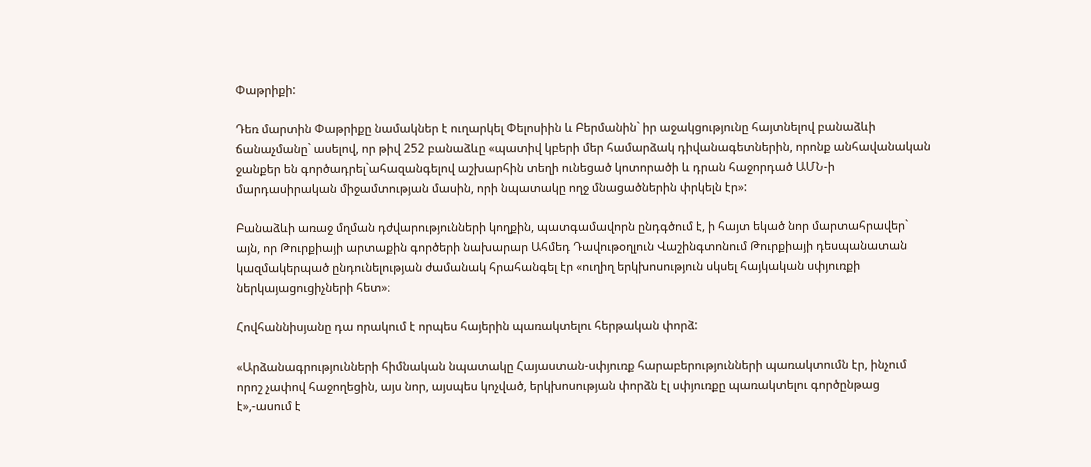Փաթրիքի:

Դեռ մարտին Փաթրիքը նամակներ է ուղարկել Փելոսիին և Բերմանին` իր աջակցությունը հայտնելով բանաձևի ճանաչմանը` ասելով, որ թիվ 252 բանաձևը «պատիվ կբերի մեր համարձակ դիվանագետներին, որոնք անհավանական ջանքեր են գործադրել`ահազանգելով աշխարհին տեղի ունեցած կոտորածի և դրան հաջորդած ԱՄՆ-ի մարդասիրական միջամտության մասին, որի նպատակը ողջ մնացածներին փրկելն էր»:

Բանաձևի առաջ մղման դժվարությունների կողքին, պատգամավորն ընդգծում է, ի հայտ եկած նոր մարտահրավեր` այն, որ Թուրքիայի արտաքին գործերի նախարար Ահմեդ Դավութօղլուն Վաշինգտոնում Թուրքիայի դեսպանատան կազմակերպած ընդունելության ժամանակ հրահանգել էր «ուղիղ երկխոսություն սկսել հայկական սփյուռքի ներկայացուցիչների հետ»։

Հովհաննիսյանը դա որակում է որպես հայերին պառակտելու հերթական փորձ:

«Արձանագրությունների հիմնական նպատակը Հայաստան-սփյուռք հարաբերությունների պառակտումն էր, ինչում որոշ չափով հաջողեցին, այս նոր, այսպես կոչված, երկխոսության փորձն էլ սփյուռքը պառակտելու գործընթաց է»,-ասում է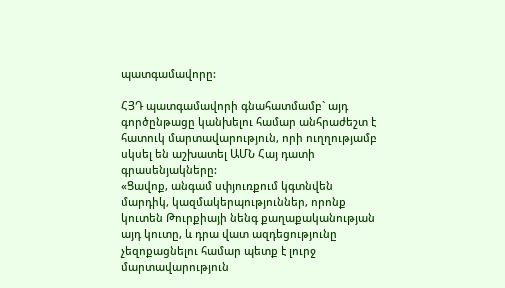պատգամավորը:

ՀՅԴ պատգամավորի գնահատմամբ` այդ գործընթացը կանխելու համար անհրաժեշտ է հատուկ մարտավարություն, որի ուղղությամբ սկսել են աշխատել ԱՄՆ Հայ դատի գրասենյակները:
«Ցավոք, անգամ սփյուռքում կգտնվեն մարդիկ, կազմակերպություններ, որոնք կուտեն Թուրքիայի նենգ քաղաքականության այդ կուտը, և դրա վատ ազդեցությունը չեզոքացնելու համար պետք է լուրջ մարտավարություն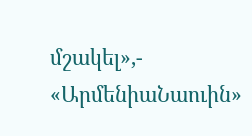մշակել»,- «ԱրմենիաՆաուին»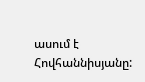ասում է Հովհաննիսյանը: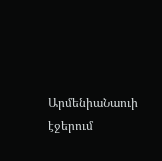ԱրմենիաՆաուի էջերում